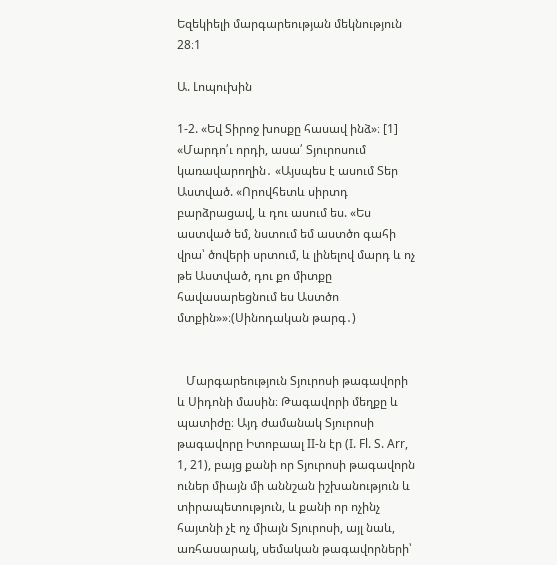Եզեկիելի մարգարեության մեկնություն 28։1

Ա. Լոպուխին

1-2. «Եվ Տիրոջ խոսքը հասավ ինձ»։ [1] «Մարդո՛ւ որդի, ասա՛ Տյուրոսում կառավարողին․ «Այսպես է ասում Տեր Աստված. «Որովհետև սիրտդ բարձրացավ, և դու ասում ես. «Ես աստված եմ, նստում եմ աստծո գահի վրա՝ ծովերի սրտում, և լինելով մարդ և ոչ թե Աստված, դու քո միտքը հավասարեցնում ես Աստծո մտքին»»։(Սինոդական թարգ․)


   Մարգարեություն Տյուրոսի թագավորի և Սիդոնի մասին։ Թագավորի մեղքը և պատիժը։ Այդ ժամանակ Տյուրոսի թագավորը Իտոբաալ II-ն էր (I. Fl. S. Arr, 1, 21), բայց քանի որ Տյուրոսի թագավորն ուներ միայն մի աննշան իշխանություն և տիրապետություն, և քանի որ ոչինչ հայտնի չէ ոչ միայն Տյուրոսի, այլ նաև, առհասարակ, սեմական թագավորների՝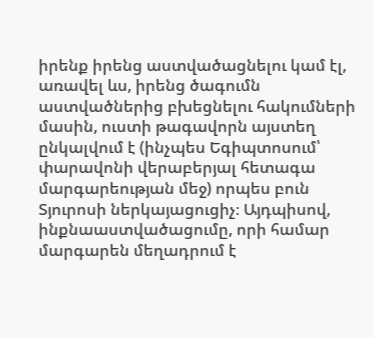իրենք իրենց աստվածացնելու կամ էլ, առավել ևս, իրենց ծագումն աստվածներից բխեցնելու հակումների մասին, ուստի թագավորն այստեղ ընկալվում է (ինչպես Եգիպտոսում՝ փարավոնի վերաբերյալ հետագա մարգարեության մեջ) որպես բուն Տյուրոսի ներկայացուցիչ։ Այդպիսով, ինքնաաստվածացումը, որի համար մարգարեն մեղադրում է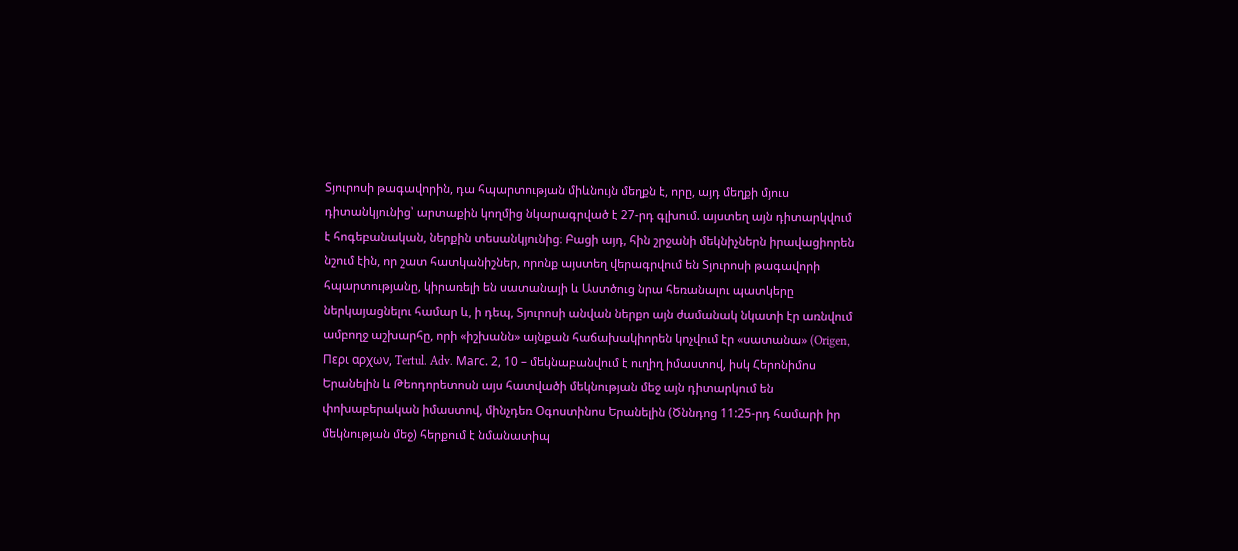Տյուրոսի թագավորին, դա հպարտության միևնույն մեղքն է, որը, այդ մեղքի մյուս դիտանկյունից՝ արտաքին կողմից նկարագրված է 27-րդ գլխում. այստեղ այն դիտարկվում է հոգեբանական, ներքին տեսանկյունից։ Բացի այդ, հին շրջանի մեկնիչներն իրավացիորեն նշում էին, որ շատ հատկանիշներ, որոնք այստեղ վերագրվում են Տյուրոսի թագավորի հպարտությանը, կիրառելի են սատանայի և Աստծուց նրա հեռանալու պատկերը ներկայացնելու համար և, ի դեպ, Տյուրոսի անվան ներքո այն ժամանակ նկատի էր առնվում ամբողջ աշխարհը, որի «իշխանն» այնքան հաճախակիորեն կոչվում էր «սատանա» (Origen, Περι αρχων, Tertul․ Adv. Магс. 2, 10 – մեկնաբանվում է ուղիղ իմաստով, իսկ Հերոնիմոս Երանելին և Թեոդորետոսն այս հատվածի մեկնության մեջ այն դիտարկում են փոխաբերական իմաստով, մինչդեռ Օգոստինոս Երանելին (Ծննդոց 11:25-րդ համարի իր մեկնության մեջ) հերքում է նմանատիպ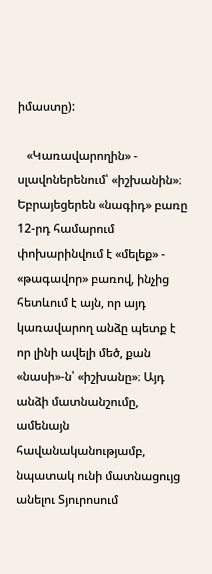իմաստը):

   «Կառավարողին» - սլավոներենում՝ «իշխանին»։ Եբրայեցերեն «նագիդ» բառը 12-րդ համարում փոխարինվում է «մելեք» - «թագավոր» բառով, ինչից հետևում է այն, որ այդ կառավարող անձը պետք է որ լինի ավելի մեծ, քան «նասի»-ն՝ «իշխանը»։ Այդ անձի մատնանշումը, ամենայն հավանականությամբ, նպատակ ունի մատնացույց անելու Տյուրոսում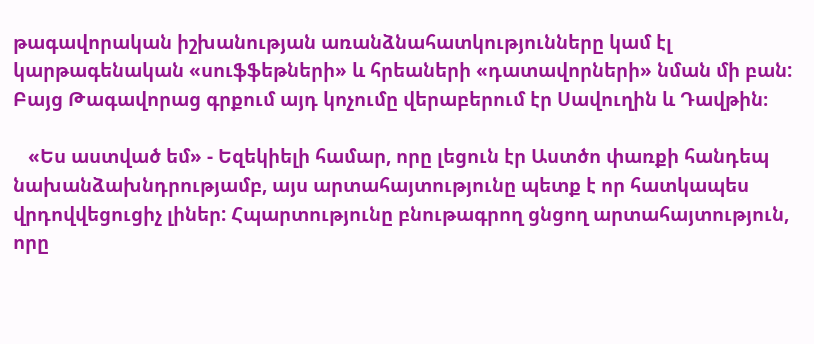թագավորական իշխանության առանձնահատկությունները կամ էլ կարթագենական «սուֆֆեթների» և հրեաների «դատավորների» նման մի բան: Բայց Թագավորաց գրքում այդ կոչումը վերաբերում էր Սավուղին և Դավթին։

   «Ես աստված եմ» - Եզեկիելի համար, որը լեցուն էր Աստծո փառքի հանդեպ նախանձախնդրությամբ, այս արտահայտությունը պետք է որ հատկապես վրդովվեցուցիչ լիներ: Հպարտությունը բնութագրող ցնցող արտահայտություն, որը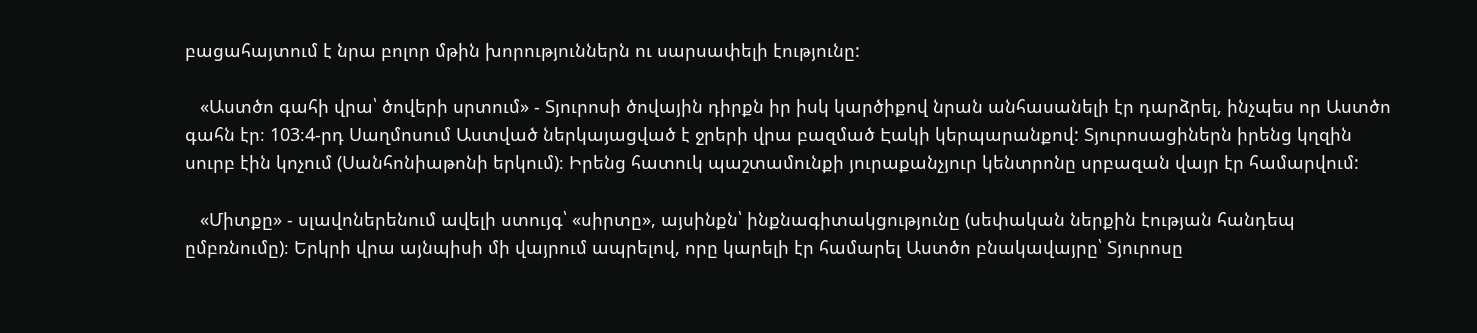բացահայտում է նրա բոլոր մթին խորություններն ու սարսափելի էությունը:

   «Աստծո գահի վրա՝ ծովերի սրտում» - Տյուրոսի ծովային դիրքն իր իսկ կարծիքով նրան անհասանելի էր դարձրել, ինչպես որ Աստծո գահն էր։ 103։4-րդ Սաղմոսում Աստված ներկայացված է ջրերի վրա բազմած Էակի կերպարանքով: Տյուրոսացիներն իրենց կղզին սուրբ էին կոչում (Սանհոնիաթոնի երկում)։ Իրենց հատուկ պաշտամունքի յուրաքանչյուր կենտրոնը սրբազան վայր էր համարվում:

   «Միտքը» - սլավոներենում ավելի ստույգ՝ «սիրտը», այսինքն՝ ինքնագիտակցությունը (սեփական ներքին էության հանդեպ ըմբռնումը)։ Երկրի վրա այնպիսի մի վայրում ապրելով, որը կարելի էր համարել Աստծո բնակավայրը՝ Տյուրոսը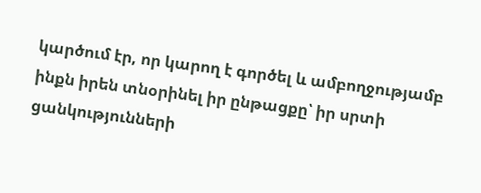կարծում էր, որ կարող է գործել և ամբողջությամբ ինքն իրեն տնօրինել իր ընթացքը՝ իր սրտի ցանկությունների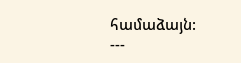համաձայն:
---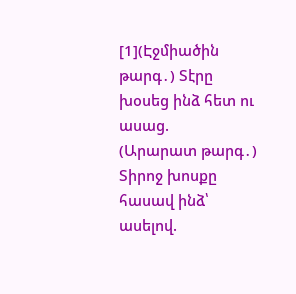[1](Էջմիածին թարգ․) Տէրը խօսեց ինձ հետ ու ասաց.
(Արարատ թարգ․) Տիրոջ խոսքը հասավ ինձ՝ ասելով.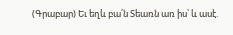(Գրաբար) Եւ եղև բա՛ն Տեառն առ իս՝ և ասէ.